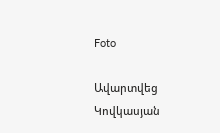Foto

Ավարտվեց Կովկասյան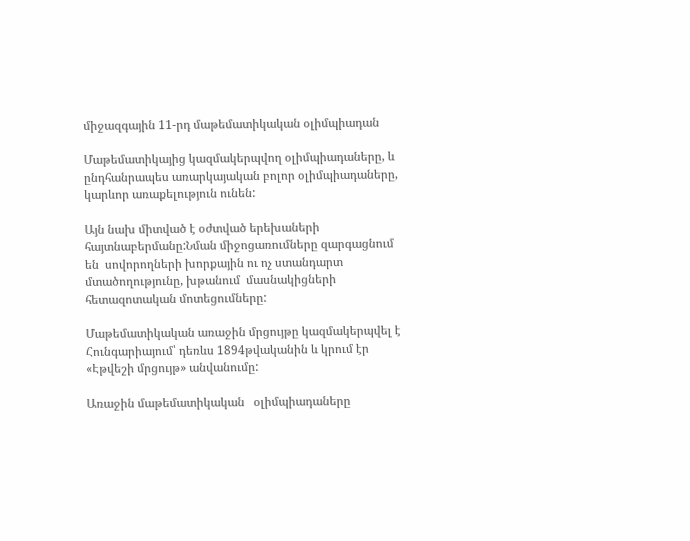միջազգային 11-րդ մաթեմատիկական օլիմպիադան

Մաթեմատիկայից կազմակերպվող օլիմպիադաները, և ընդհանրապես առարկայական բոլոր օլիմպիադաները, կարևոր առաքելություն ունեն:

Այն նախ միտված է օժտված երեխաների հայտնաբերմանը:Նման միջոցառումները զարգացնում են  սովորողների խորքային ու ոչ ստանդարտ մտածողությունը, խթանում  մասնակիցների հետազոտական մոտեցումները:

Մաթեմատիկական առաջին մրցույթը կազմակերպվել է Հունգարիայում՝ դեռևս 1894թվականին և կրում էր «Էթվեշի մրցույթ» անվանումը:

Առաջին մաթեմատիկական   օլիմպիադաները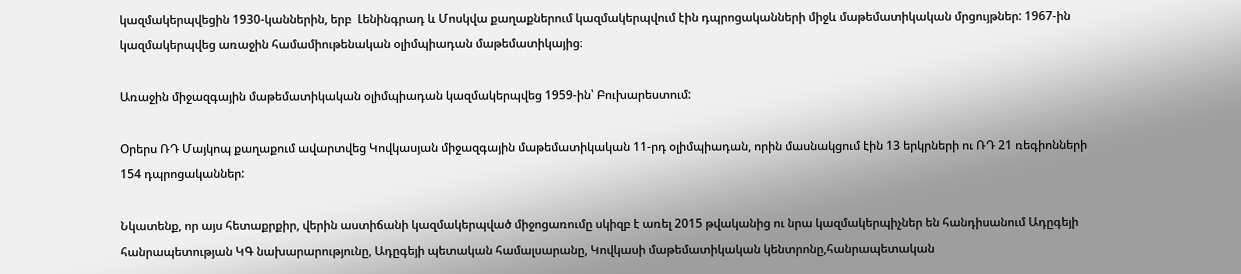կազմակերպվեցին 1930-կաններին, երբ  Լենինգրադ և Մոսկվա քաղաքներում կազմակերպվում էին դպրոցականների միջև մաթեմատիկական մրցույթներ: 1967-ին կազմակերպվեց առաջին համամիութենական օլիմպիադան մաթեմատիկայից։

Առաջին միջազգային մաթեմատիկական օլիմպիադան կազմակերպվեց 1959-ին՝ Բուխարեստում:

Օրերս ՌԴ Մայկոպ քաղաքում ավարտվեց Կովկասյան միջազգային մաթեմատիկական 11-րդ օլիմպիադան, որին մասնակցում էին 13 երկրների ու ՌԴ 21 ռեգիոնների 154 դպրոցականներ:

Նկատենք, որ այս հետաքրքիր, վերին աստիճանի կազմակերպված միջոցառումը սկիզբ է առել 2015 թվականից ու նրա կազմակերպիչներ են հանդիսանում Ադըգեյի հանրապետության ԿԳ նախարարությունը, Ադըգեյի պետական համալսարանը, Կովկասի մաթեմատիկական կենտրոնը,հանրապետական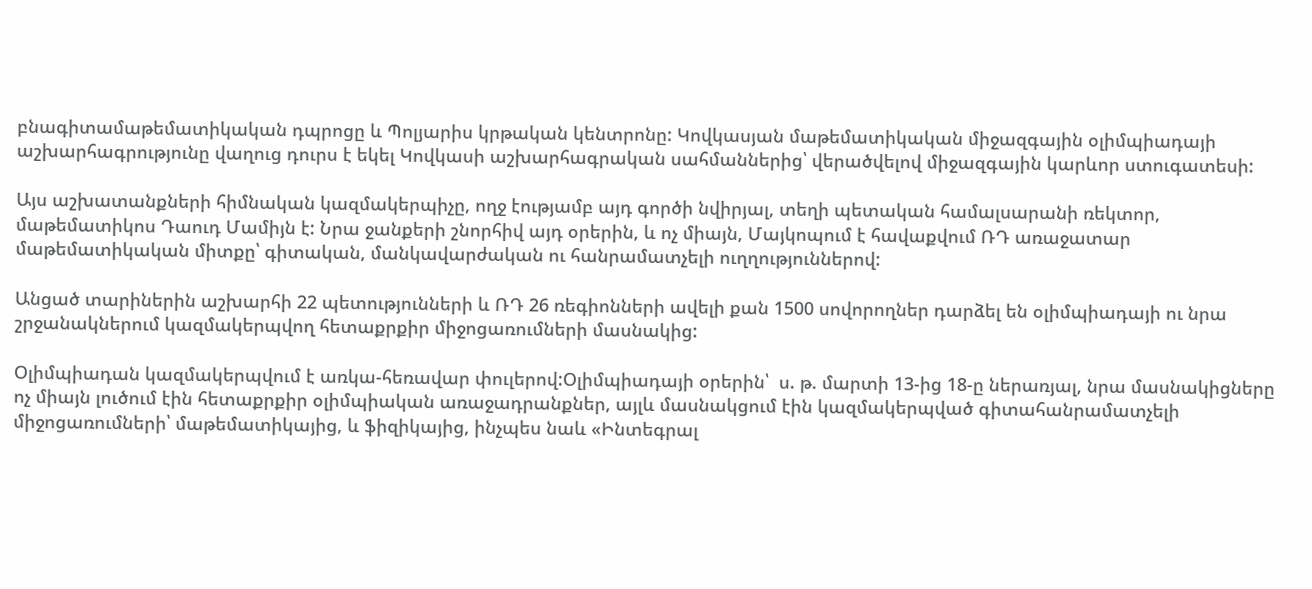բնագիտամաթեմատիկական դպրոցը և Պոլյարիս կրթական կենտրոնը: Կովկասյան մաթեմատիկական միջազգային օլիմպիադայի աշխարհագրությունը վաղուց դուրս է եկել Կովկասի աշխարհագրական սահմաններից՝ վերածվելով միջազգային կարևոր ստուգատեսի:

Այս աշխատանքների հիմնական կազմակերպիչը, ողջ էությամբ այդ գործի նվիրյալ, տեղի պետական համալսարանի ռեկտոր, մաթեմատիկոս Դաուդ Մամիյն է: Նրա ջանքերի շնորհիվ այդ օրերին, և ոչ միայն, Մայկոպում է հավաքվում ՌԴ առաջատար մաթեմատիկական միտքը՝ գիտական, մանկավարժական ու հանրամատչելի ուղղություններով:

Անցած տարիներին աշխարհի 22 պետությունների և ՌԴ 26 ռեգիոնների ավելի քան 1500 սովորողներ դարձել են օլիմպիադայի ու նրա շրջանակներում կազմակերպվող հետաքրքիր միջոցառումների մասնակից:

Օլիմպիադան կազմակերպվում է առկա-հեռավար փուլերով:Օլիմպիադայի օրերին՝  ս. թ. մարտի 13-ից 18-ը ներառյալ, նրա մասնակիցները ոչ միայն լուծում էին հետաքրքիր օլիմպիական առաջադրանքներ, այլև մասնակցում էին կազմակերպված գիտահանրամատչելի միջոցառումների՝ մաթեմատիկայից, և ֆիզիկայից, ինչպես նաև «Ինտեգրալ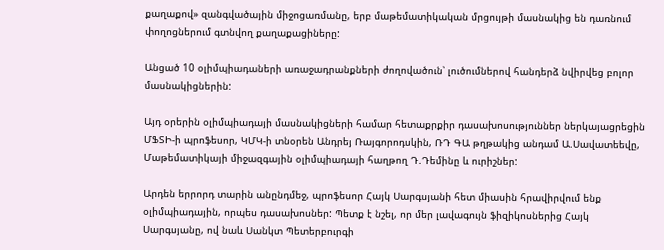քաղաքով» զանգվածային միջոցառմանը, երբ մաթեմատիկական մրցույթի մասնակից են դառնում փողոցներում գտնվող քաղաքացիները:

Անցած 10 օլիմպիադաների առաջադրանքների ժողովածուն՝ լուծումներով հանդերձ նվիրվեց բոլոր մասնակիցներին:

Այդ օրերին օլիմպիադայի մասնակիցների համար հետաքրքիր դասախոսություններ ներկայացրեցին ՄՖՏԻ-ի պրոֆեսոր, ԿՄԿ-ի տնօրեն Անդրեյ Ռայգորոդսկին, ՌԴ ԳԱ թղթակից անդամ Ա.Սավատեեվը, Մաթեմատիկայի միջազգային օլիմպիադայի հաղթող Դ.Դեմինը և ուրիշներ:

Արդեն երրորդ տարին անընդմեջ, պրոֆեսոր Հայկ Սարգսյանի հետ միասին հրավիրվում ենք օլիմպիադային, որպես դասախոսներ: Պետք է նշել, որ մեր լավագույն ֆիզիկոսներից Հայկ Սարգսյանը, ով նաև Սանկտ Պետերբուրգի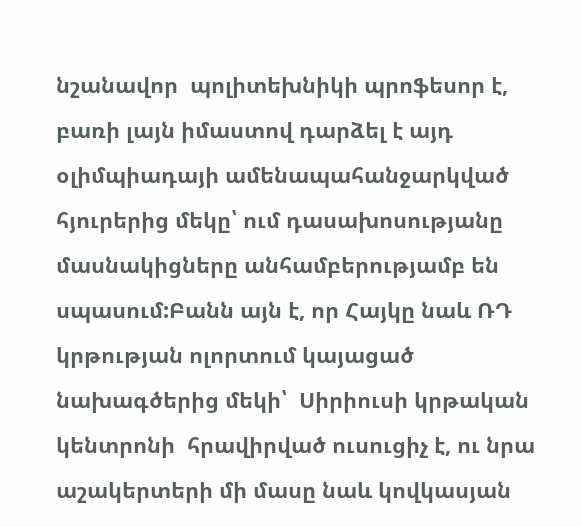նշանավոր  պոլիտեխնիկի պրոֆեսոր է, բառի լայն իմաստով դարձել է այդ օլիմպիադայի ամենապահանջարկված հյուրերից մեկը՝ ում դասախոսությանը մասնակիցները անհամբերությամբ են սպասում:Բանն այն է, որ Հայկը նաև ՌԴ կրթության ոլորտում կայացած նախագծերից մեկի՝  Սիրիուսի կրթական կենտրոնի  հրավիրված ուսուցիչ է, ու նրա աշակերտերի մի մասը նաև կովկասյան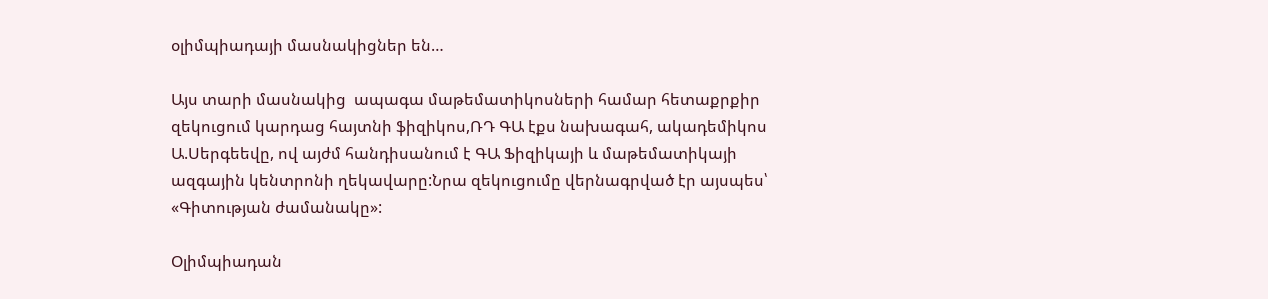օլիմպիադայի մասնակիցներ են…

Այս տարի մասնակից  ապագա մաթեմատիկոսների համար հետաքրքիր զեկուցում կարդաց հայտնի ֆիզիկոս,ՌԴ ԳԱ էքս նախագահ, ակադեմիկոս Ա.Սերգեեվը, ով այժմ հանդիսանում է ԳԱ Ֆիզիկայի և մաթեմատիկայի ազգային կենտրոնի ղեկավարը:Նրա զեկուցումը վերնագրված էր այսպես՝ «Գիտության ժամանակը»:

Օլիմպիադան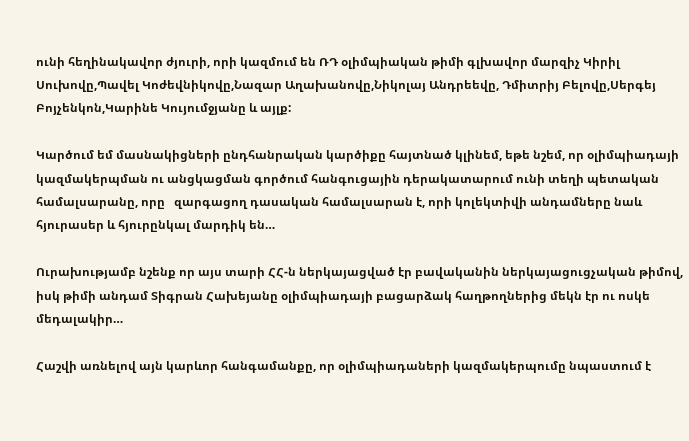ունի հեղինակավոր ժյուրի, որի կազմում են ՌԴ օլիմպիական թիմի գլխավոր մարզիչ Կիրիլ Սուխովը,Պավել Կոժեվնիկովը,Նազար Աղախանովը,Նիկոլայ Անդրեեվը, Դմիտրիյ Բելովը,Սերգեյ Բոյչենկոն,Կարինե Կույումջյանը և այլք:

Կարծում եմ մասնակիցների ընդհանրական կարծիքը հայտնած կլինեմ, եթե նշեմ, որ օլիմպիադայի  կազմակերպման ու անցկացման գործում հանգուցային դերակատարում ունի տեղի պետական համալսարանը, որը   զարգացող դասական համալսարան է, որի կոլեկտիվի անդամները նաև  հյուրասեր և հյուրընկալ մարդիկ են…

Ուրախությամբ նշենք որ այս տարի ՀՀ-ն ներկայացված էր բավականին ներկայացուցչական թիմով, իսկ թիմի անդամ Տիգրան Հախեյանը օլիմպիադայի բացարձակ հաղթողներից մեկն էր ու ոսկե մեդալակիր…

Հաշվի առնելով այն կարևոր հանգամանքը, որ օլիմպիադաների կազմակերպումը նպաստում է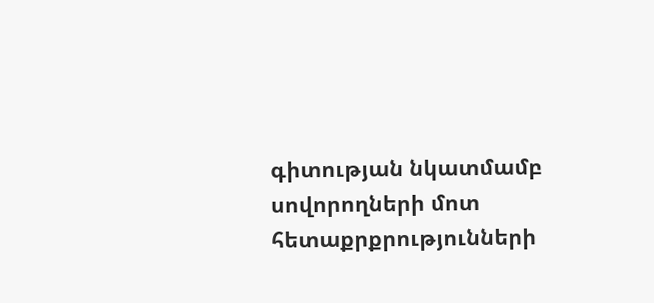գիտության նկատմամբ սովորողների մոտ հետաքրքրությունների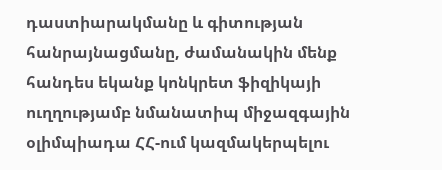դաստիարակմանը և գիտության հանրայնացմանը, ժամանակին մենք հանդես եկանք կոնկրետ ֆիզիկայի ուղղությամբ նմանատիպ միջազգային օլիմպիադա ՀՀ-ում կազմակերպելու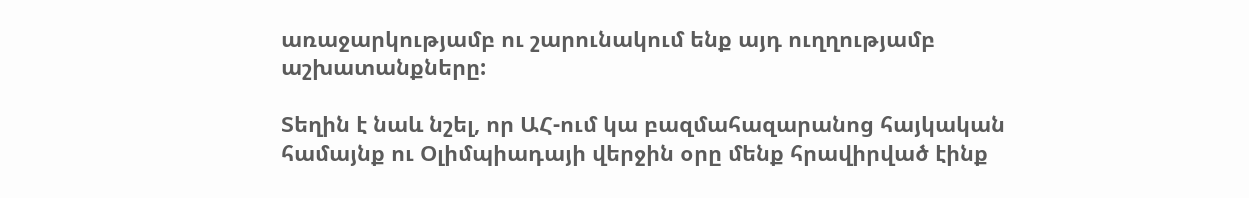առաջարկությամբ ու շարունակում ենք այդ ուղղությամբ աշխատանքները:

Տեղին է նաև նշել, որ ԱՀ-ում կա բազմահազարանոց հայկական համայնք ու Օլիմպիադայի վերջին օրը մենք հրավիրված էինք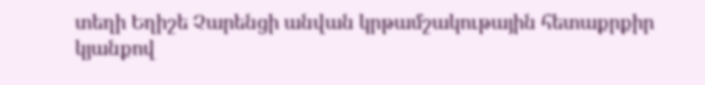տեղի Եղիշե Չարենցի անվան կրթամշակութային հետաքրքիր կյանքով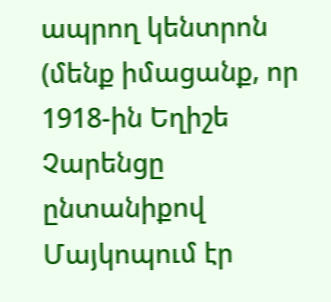ապրող կենտրոն (մենք իմացանք, որ 1918-ին Եղիշե Չարենցը ընտանիքով Մայկոպում էր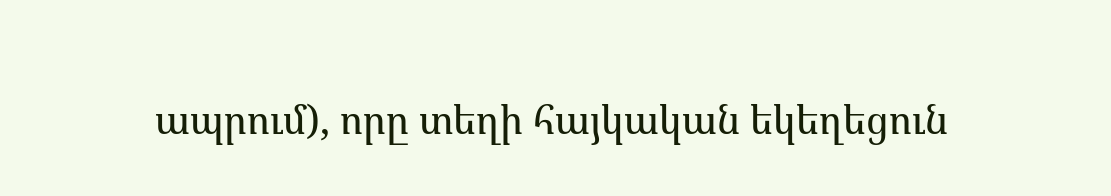ապրում), որը տեղի հայկական եկեղեցուն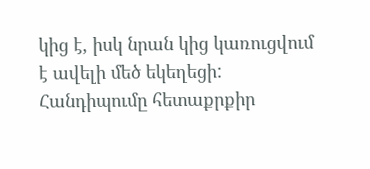կից է, իսկ նրան կից կառուցվում է ավելի մեծ եկեղեցի: Հանդիպումը հետաքրքիր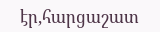էր,հարցաշատ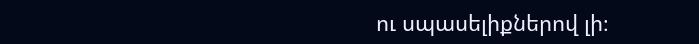ու սպասելիքներով լի։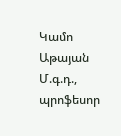Կամո Աթայան
Մ.գ.դ., պրոֆեսոր